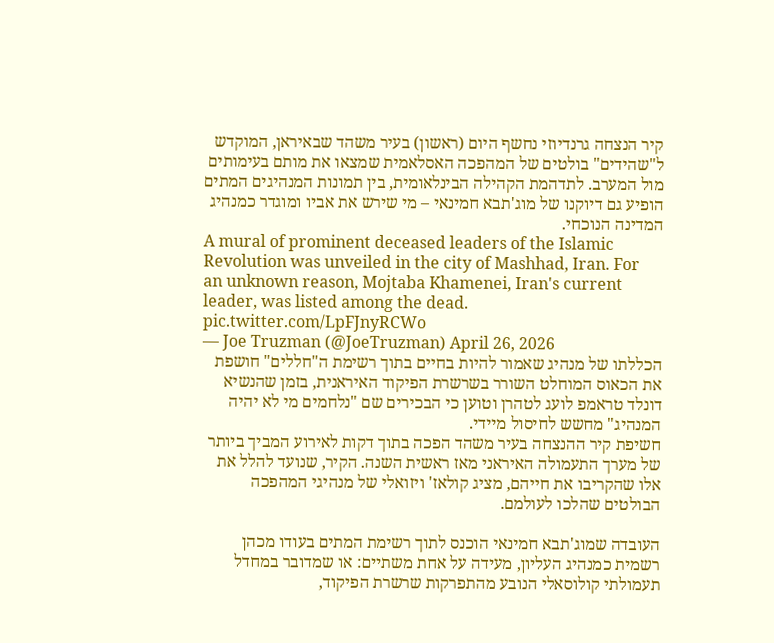קיר הנצחה גרנדיוזי נחשף היום (ראשון) בעיר משהד שבאיראן, המוקדש ל"שהידים" בולטים של המהפכה האסלאמית שמצאו את מותם בעימותים מול המערב. לתדהמת הקהילה הבינלאומית, בין תמונות המנהיגים המתים הופיע גם דיוקנו של מוג'תבא חמינאי – מי שירש את אביו ומוגדר כמנהיג המדינה הנוכחי.
A mural of prominent deceased leaders of the Islamic Revolution was unveiled in the city of Mashhad, Iran. For an unknown reason, Mojtaba Khamenei, Iran's current leader, was listed among the dead. pic.twitter.com/LpFJnyRCWo
— Joe Truzman (@JoeTruzman) April 26, 2026
הכללתו של מנהיג שאמור להיות בחיים בתוך רשימת ה"חללים" חושפת את הכאוס המוחלט השורר בשרשרת הפיקוד האיראנית, בזמן שהנשיא דונלד טראמפ לועג לטהרן וטוען כי הבכירים שם "נלחמים מי לא יהיה המנהיג" מחשש לחיסול מיידי.
חשיפת קיר ההנצחה בעיר משהד הפכה בתוך דקות לאירוע המביך ביותר של מערך התעמולה האיראני מאז ראשית השנה. הקיר, שנועד להלל את אלו שהקריבו את חייהם, מציג קולאז' ויזואלי של מנהיגי המהפכה הבולטים שהלכו לעולמם.

העובדה שמוג'תבא חמינאי הוכנס לתוך רשימת המתים בעודו מכהן רשמית כמנהיג העליון, מעידה על אחת משתיים: או שמדובר במחדל תעמולתי קולוסאלי הנובע מהתפרקות שרשרת הפיקוד,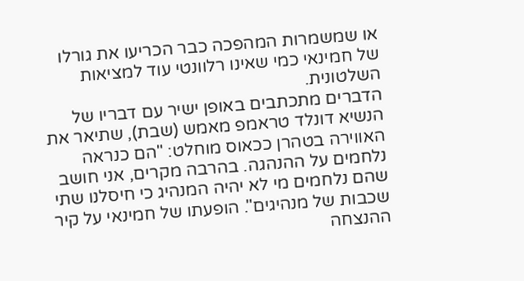או שמשמרות המהפכה כבר הכריעו את גורלו של חמינאי כמי שאינו רלוונטי עוד למציאות השלטונית.
הדברים מתכתבים באופן ישיר עם דבריו של הנשיא דונלד טראמפ מאמש (שבת), שתיאר את האווירה בטהרן ככאוס מוחלט: "הם כנראה נלחמים על ההנהגה. בהרבה מקרים, אני חושב שהם נלחמים מי לא יהיה המנהיג כי חיסלנו שתי שכבות של מנהיגים". הופעתו של חמינאי על קיר ההנצחה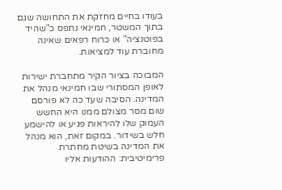בעודו בחיים מחזקת את התחושה שגם בתוך המשטר, חמינאי נתפס כ"שהיד בפוטנציה" או כרוח רפאים שאינה מחוברת עוד למציאות.

המבוכה בציור הקיר מתחברת ישירות לאופן המסתורי שבו חמינאי מנהל את המדינה. הסיבה שעד כה לא פורסם שום מסר מצולם ממנו היא החשש העמוק שלו להיראות פגיע או להישמע חלש בשידור. במקום זאת, הוא מנהל את המדינה בשיטת מחתרת פרימיטיבית: ההודעות אליו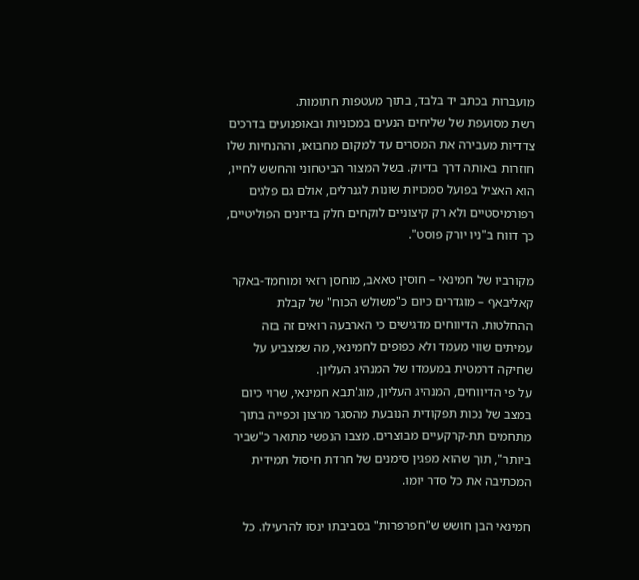מועברות בכתב יד בלבד, בתוך מעטפות חתומות.
רשת מסועפת של שליחים הנעים במכוניות ובאופנועים בדרכים צדדיות מעבירה את המסרים עד למקום מחבואו, וההנחיות שלו חוזרות באותה דרך בדיוק. בשל המצור הביטחוני והחשש לחייו, הוא האציל בפועל סמכויות שונות לגנרלים, אולם גם פלגים רפורמיסטיים ולא רק קיצוניים לוקחים חלק בדיונים הפוליטיים, כך דווח ב"ניו יורק פוסט".

מקורביו של חמינאי – חוסין טאאב, מוחסן רזאי ומוחמד-באקר קאליבאף – מוגדרים כיום כ"משולש הכוח" של קבלת ההחלטות. הדיווחים מדגישים כי הארבעה רואים זה בזה עמיתים שווי מעמד ולא כפופים לחמינאי, מה שמצביע על שחיקה דרמטית במעמדו של המנהיג העליון.
על פי הדיווחים, המנהיג העליון, מוג'תבא חמינאי, שרוי כיום במצב של נכות תפקודית הנובעת מהסגר מרצון וכפייה בתוך מתחמים תת-קרקעיים מבוצרים. מצבו הנפשי מתואר כ"שביר ביותר", תוך שהוא מפגין סימנים של חרדת חיסול תמידית המכתיבה את כל סדר יומו.

חמינאי הבן חושש ש"חפרפרות" בסביבתו ינסו להרעילו. כל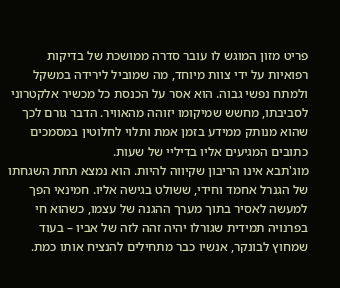פריט מזון המוגש לו עובר סדרה ממושכת של בדיקות רפואיות על ידי צוות מיוחד, מה שמוביל לירידה במשקל ולמתח נפשי גבוה. הוא אסר על הכנסת כל מכשיר אלקטרוני לסביבתו, מחשש שמיקומו יזוהה מהאוויר. הדבר גורם לכך שהוא מנותק ממידע בזמן אמת ותלוי לחלוטין במסמכים כתובים המגיעים אליו בדיליי של שעות.
מוג'תבא אינו הריבון שקיווה להיות. הוא נמצא תחת השגחתו של הגנרל אחמד וחידי, ששולט בגישה אליו. חמינאי הפך למעשה לאסיר בתוך מערך ההגנה של עצמו, כשהוא חי בפרנויה תמידית שגורלו יהיה זהה לזה של אביו – בעוד שמחוץ לבונקר, אנשיו כבר מתחילים להנציח אותו כמת.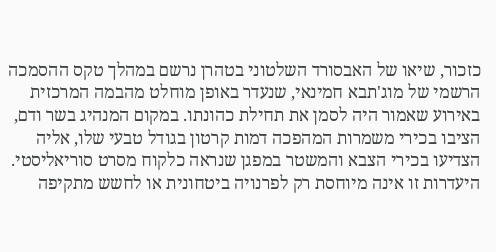כזכור, שיאו של האבסורד השלטוני בטהרן נרשם במהלך טקס ההסמכה הרשמי של מוג'תבא חמינאי, שנעדר באופן מוחלט מהבמה המרכזית באירוע שאמור היה לסמן את תחילת כהונתו. במקום המנהיג בשר ודם, הציבו בכירי משמרות המהפכה דמות קרטון בגודל טבעי שלו, אליה הצדיעו בכירי הצבא והמשטר במפגן שנראה כלקוח מסרט סוריאליסטי.
היעדרות זו אינה מיוחסת רק לפרנויה ביטחונית או לחשש מתקיפה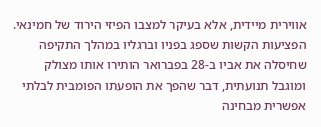אווירית מיידית, אלא בעיקר למצבו הפיזי הירוד של חמינאי. הפציעות הקשות שספג בפניו וברגליו במהלך התקיפה שחיסלה את אביו ב-28 בפברואר הותירו אותו מצולק ומוגבל תנועתית, דבר שהפך את הופעתו הפומבית לבלתי אפשרית מבחינה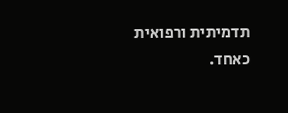תדמיתית ורפואית כאחד.